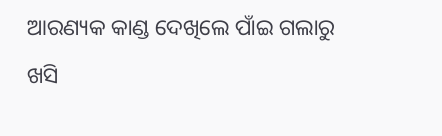ଆରଣ୍ୟକ କାଣ୍ଡ ଦେଖିଲେ ପାଁଇ ଗଲାରୁ ଖସି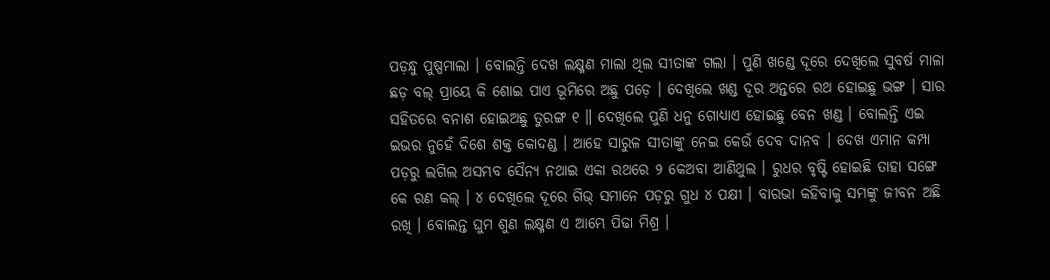ପଡ଼ନ୍ଧୁ ପୁଷ୍ପମାଲା । ବୋଲନ୍ତି ଦେଖ ଲକ୍ଷ୍ମଣ ମାଲା ଥିଲ ସୀତାଙ୍କ ଗଲା । ପୁଣି ଖଣ୍ଡେ ଦୂରେ ଦେଖିଲେ ସୁବର୍ଷ ମାଳା ଛଡ଼ ବଲ୍ ପ୍ରାୟେ କି ଶୋଇ ପାଏ ଭୂମିରେ ଅଛୁ ପଡ଼େ । ଦେଖିଲେ ଖଣ୍ଡ ଦୂର ଅନ୍ତରେ ରଥ ହୋଇଛୁ ଭଙ୍ଗ । ସାର ସହିତରେ ବନାଶ ହୋଇଅଛୁ ତୁରଙ୍ଗ ୧ ॥ ଦେଖିଲେ ପୁଣି ଧନୁ ଗୋଧ୍ୟାଏ ହୋଇଛୁ ବେନ ଖଣ୍ଡ । ବୋଲନ୍ତି ଏଇ ଇଭର ନୁହେଁ ଦିଶେ ଶକ୍ତ କୋଦଣ୍ଡ । ଆହେ ସାରୁଳ ସୀତାଙ୍କୁ ନେଇ କେଉଁ ଦେବ ଦାନବ । ଦେଖ ଏମାନ କମ୍ପା ପଡ଼ରୁ ଲଗିଲ ଅସମ୍ଭବ ସୈନ୍ୟ ନଥାଇ ଏକା ରଥରେ ୨ କେଅବା ଆଣିଥୁଲ । ରୁଧର ବୃଷ୍ଟି ହୋଇଛି ତାହା ସଙ୍ଗେ କେ ରଣ କଲ୍ । ୪ ଦେଖିଲେ ଦୂରେ ଗିଭ୍ ସମାନେ ପଡ଼ରୁ ଗୁଧ ୪ ପକ୍ଷୀ । ବାରଭା କହିବାକୁ ସମଙ୍କୁ ଜୀବନ ଅଛି ରଖି । ବୋଲନ୍ତ ଘୁମ ଶୁଣ ଲକ୍ଷ୍ମଣ ଏ ଆମ୍ଭେ ପିଢା ମିଶ୍ର ।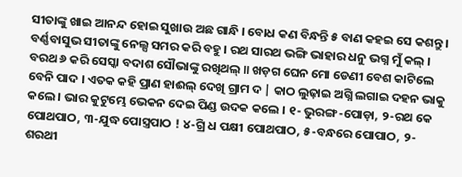ସୀତାଙ୍କୁ ଖାଇ ଆନନ୍ଦ ହୋଇ ସୁଖାଉ ଅଛ ଗାନ୍ଧି । ବୋଧ କଣ ବିନ୍ଧନ୍ତି ୫ ବାଣ କହଇ ସେ କଶନ୍ତୁ । ବର୍ଣ୍ଣବାସୁଭ ସୀତାଙ୍କୁ ନେଲ୍ସ ସମର କରି ବହୁ । ରଥ ସାରଥ ଭଙ୍ଗି ଭାହାର ଧନୁ ଭଗ୍ନ ମୁଁ କଲ୍ । ବରଥ ୬ କରି ସେସ୍କା ବଦାଶ ସୌଭାଙ୍କୁ ରଖିଥଲ୍ ॥ ଖଡ଼ଗ ଘେନ ମୋ ଡେଣୀ ବେଶ କାଟିଲେ ବେନି ପାଦ । ଏତକ କହି ପ୍ରାଣ ହାଈଲ୍ ଦେଖି ଗ୍ରାମ ଦ | କାଠ ଲୁଢ଼ାଇ ଅଗ୍ନି ଲଗାଇ ଦହନ ଭାକୁ କଲେ । ଭାର କୁଟୁମ୍ଭେ ଭେକନ ଦେଇ ପିଣ୍ଡ ଉଦକ କଲେ । ୧- ଭୁରଙ୍ଗ-ପୋଡ଼ା, ୨-ରଥ କେ ପୋଥପାଠ, ୩-ଯୁଦ୍ଧ ପୋସ୍ତ୍ରପାଠ ! ୪-ଗ୍ରି ଧ ପକ୍ଷୀ ପୋଥପାଠ, ୫-ବନ୍ଧରେ ପୋପାଠ, ୨-ଶରଥୀ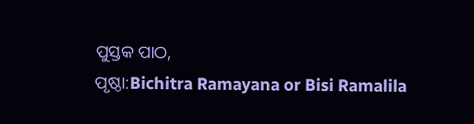ପୁସ୍ତକ ପାଠ,
ପୃଷ୍ଠା:Bichitra Ramayana or Bisi Ramalila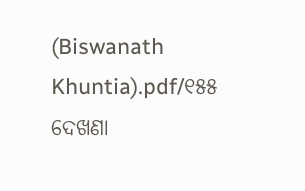(Biswanath Khuntia).pdf/୧୫୫
ଦେଖଣା